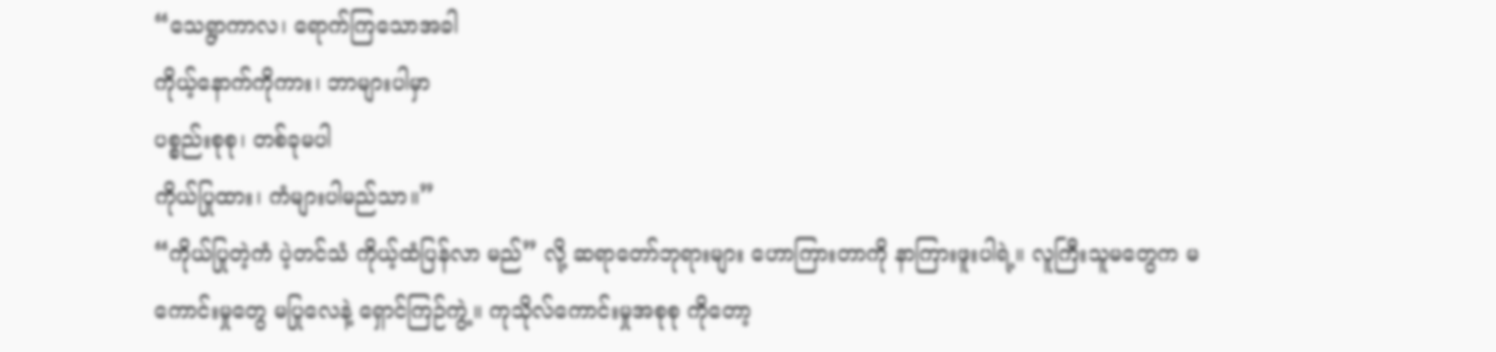“သေရွာကာလ၊ ရောက်ကြသောအခါ
ကိုယ့်နောက်ကိုကား၊ ဘာများပါမှာ
ပစ္စည်းစုစု၊ တစ်ခုမပါ
ကိုယ်ပြုထား၊ ကံများပါမည်သာ။”
“ကိုယ်ပြုတဲ့ကံ ပဲ့တင်သံ ကိုယ့်ထံပြန်လာ မည်” လို့ ဆရာတော်ဘုရားများ ဟောကြားတာကို နာကြားဖူးပါရဲ့။ လူကြီးသူမတွေက မကောင်းမှုတွေ မပြုလေနဲ့ ရှောင်ကြဉ်ကွဲ့။ ကုသိုလ်ကောင်းမှုအစုစု ကိုတော့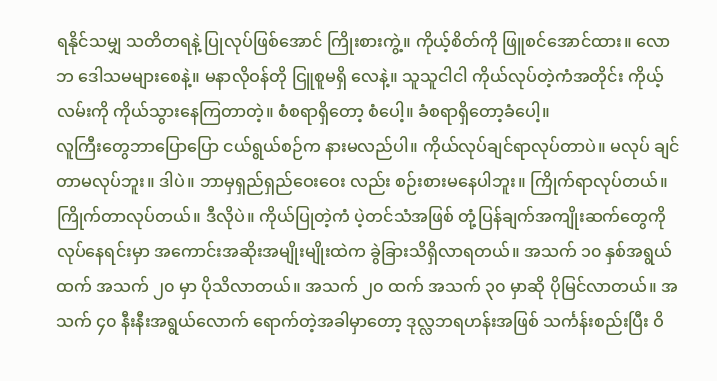ရနိုင်သမျှ သတိတရနဲ့ ပြုလုပ်ဖြစ်အောင် ကြိုးစားကွဲ့။ ကိုယ့်စိတ်ကို ဖြူစင်အောင်ထား။ လောဘ ဒေါသမများစေနဲ့။ မနာလိုဝန်တို ငြူစူမရှိ လေနဲ့။ သူသူငါငါ ကိုယ်လုပ်တဲ့ကံအတိုင်း ကိုယ့် လမ်းကို ကိုယ်သွားနေကြတာတဲ့။ စံစရာရှိတော့ စံပေါ့။ ခံစရာရှိတော့ခံပေါ့။
လူကြီးတွေဘာပြောပြော ငယ်ရွယ်စဉ်က နားမလည်ပါ။ ကိုယ်လုပ်ချင်ရာလုပ်တာပဲ။ မလုပ် ချင်တာမလုပ်ဘူး။ ဒါပဲ။ ဘာမှရှည်ရှည်ဝေးဝေး လည်း စဉ်းစားမနေပါဘူး။ ကြိုက်ရာလုပ်တယ်။ ကြိုက်တာလုပ်တယ်။ ဒီလိုပဲ။ ကိုယ်ပြုတဲ့ကံ ပဲ့တင်သံအဖြစ် တုံ့ပြန်ချက်အကျိုးဆက်တွေကို လုပ်နေရင်းမှာ အကောင်းအဆိုးအမျိုးမျိုးထဲက ခွဲခြားသိရှိလာရတယ်။ အသက် ၁၀ နှစ်အရွယ်ထက် အသက် ၂၀ မှာ ပိုသိလာတယ်။ အသက် ၂၀ ထက် အသက် ၃၀ မှာဆို ပိုမြင်လာတယ်။ အသက် ၄၀ နီးနီးအရွယ်လောက် ရောက်တဲ့အခါမှာတော့ ဒုလ္လဘရဟန်းအဖြစ် သင်္ကန်းစည်းပြီး ဝိ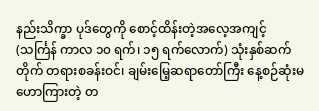နည်းသိက္ခာ ပုဒ်တွေကို စောင့်ထိန်းတဲ့အလေ့အကျင့် (သင်္ကြန် ကာလ ၁၀ ရက်၊ ၁၅ ရက်လောက်) သုံးနှစ်ဆက် တိုက် တရားစခန်းဝင်၊ ချမ်းမြေ့ဆရာတော်ကြီး နေ့စဉ်ဆုံးမဟောကြားတဲ့ တ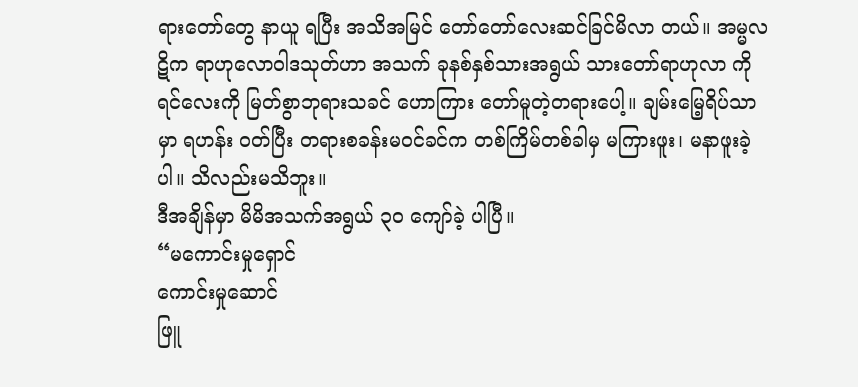ရားတော်တွေ နာယူ ရပြီး အသိအမြင် တော်တော်လေးဆင်ခြင်မိလာ တယ်။ အမ္မလဋိက ရာဟုလောဝါဒသုတ်ဟာ အသက် ခုနစ်နှစ်သားအရွယ် သားတော်ရာဟုလာ ကိုရင်လေးကို မြတ်စွာဘုရားသခင် ဟောကြား တော်မူတဲ့တရားပေါ့။ ချမ်းမြေ့ရိပ်သာမှာ ရဟန်း ဝတ်ပြီး တရားစခန်းမဝင်ခင်က တစ်ကြိမ်တစ်ခါမှ မကြားဖူး၊ မနာဖူးခဲ့ပါ။ သိလည်းမသိဘူး။
ဒီအချိန်မှာ မိမိအသက်အရွယ် ၃၀ ကျော်ခဲ့ ပါပြီ။
“မကောင်းမှုရှောင်
ကောင်းမှုဆောင်
ဖြူ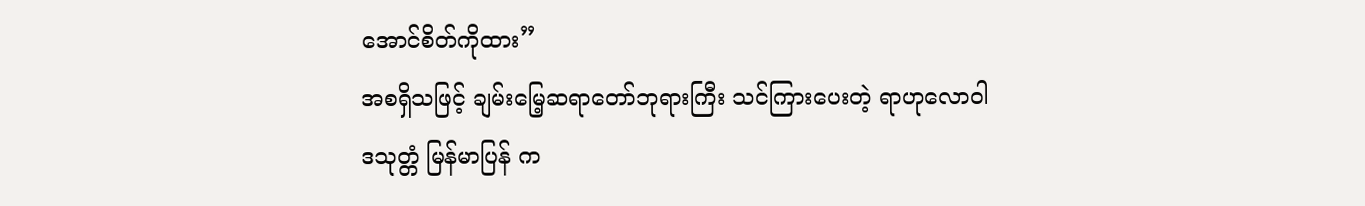အောင်စိတ်ကိုထား”
အစရှိသဖြင့် ချမ်းမြေ့ဆရာတော်ဘုရားကြီး သင်ကြားပေးတဲ့ ရာဟုလောဝါဒသုတ္တံ မြန်မာပြန် က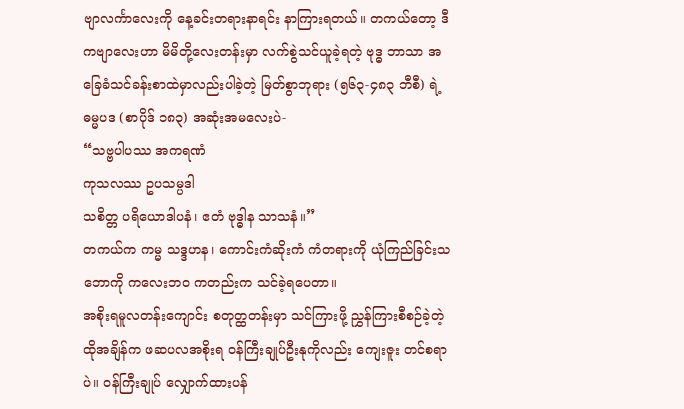ဗျာလင်္ကာလေးကို နေ့ခင်းတရားနာရင်း နာကြားရတယ်။ တကယ်တော့ ဒီကဗျာလေးဟာ မိမိတို့လေးတန်းမှာ လက်စွဲသင်ယူခဲ့ရတဲ့ ဗုဒ္ဓ ဘာသာ အခြေခံသင်ခန်းစာထဲမှာလည်းပါခဲ့တဲ့ မြတ်စွာဘုရား (၅၆၃-၄၈၃ ဘီစီ) ရဲ့ ဓမ္မပဒ (စာပိုဒ် ၁၈၃) အဆုံးအမလေးပဲ-
“သဗ္ဗပါပဿ အကရဏံ
ကုသလဿ ဥပသမ္ပဒါ
သစိတ္တ ပရိယောဒါပနံ၊ ဧတံ ဗုဒ္ဓါန သာသနံ။”
တကယ်က ကမ္မ သဒ္ဒဟန၊ ကောင်းကံဆိုးကံ ကံတရားကို ယုံကြည်ခြင်းသဘောကို ကလေးဘဝ ကတည်းက သင်ခဲ့ရပေတာ။
အစိုးရမူလတန်းကျောင်း စတုတ္ထတန်းမှာ သင်ကြားဖို့ ညွှန်ကြားစီစဉ်ခဲ့တဲ့ ထိုအချိန်က ဖဆပလအစိုးရ ဝန်ကြီးချုပ်ဦးနုကိုလည်း ကျေးဇူး တင်စရာပဲ။ ဝန်ကြီးချုပ် လျှောက်ထားပန်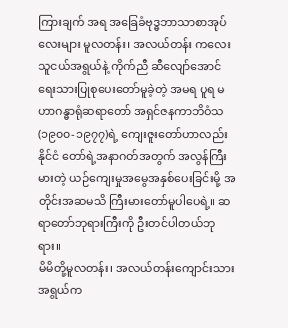ကြားချက် အရ အခြေခံဗုဒ္ဓဘာသာစာအုပ်လေးများ မူလတန်း၊ အလယ်တန်း ကလေးသူငယ်အရွယ်နဲ့ ကိုက်ညီ ဆီလျော်အောင် ရေးသားပြုစုပေးတော်မူခဲ့တဲ့ အမရ ပူရ မဟာဂန္ဓာရုံဆရာတော် အရှင်ဇနကာဘိဝံသ (၁၉၀၀-၁၉၇၇)ရဲ့ ကျေးဇူးတော်ဟာလည်း နိုင်ငံ တော်ရဲ့အနာဂတ်အတွက် အလွန်ကြီးမားတဲ့ ယဉ်ကျေးမှုအမွေအနှစ်ပေးခြင်းမို့ အတိုင်းအဆမသိ ကြီးမားတော်မူပါပေရဲ့။ ဆရာတော်ဘုရားကြီးကို ဦးတင်ပါတယ်ဘုရား။
မိမိတို့မူလတန်း၊ အလယ်တန်းကျောင်းသား အရွယ်က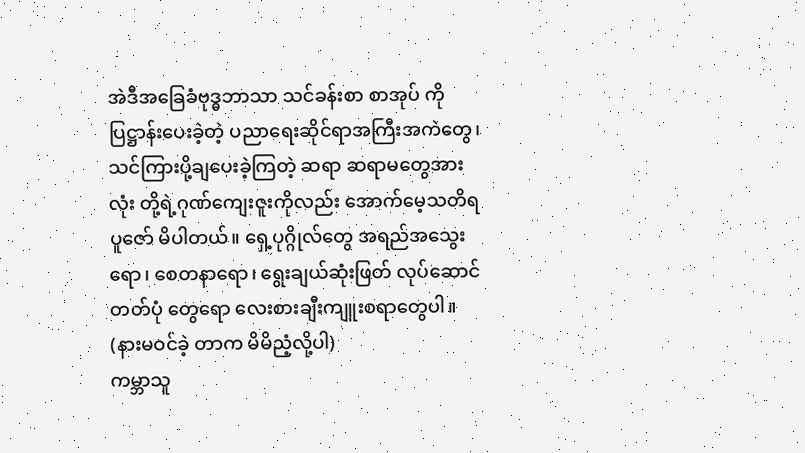အဲဒီအခြေခံဗုဒ္ဓဘာသာ သင်ခန်းစာ စာအုပ် ကို ပြဋ္ဌာန်းပေးခဲ့တဲ့ ပညာရေးဆိုင်ရာအကြီးအကဲတွေ၊ သင်ကြားပို့ချပေးခဲ့ကြတဲ့ ဆရာ ဆရာမတွေအားလုံး တို့ရဲ့ဂုဏ်ကျေးဇူးကိုလည်း အောက်မေ့သတိရ ပူဇော် မိပါတယ်။ ရှေ့ပုဂ္ဂိုလ်တွေ အရည်အသွေးရော၊ စေတနာရော၊ ရွေးချယ်ဆုံးဖြတ် လုပ်ဆောင်တတ်ပုံ တွေရော လေးစားချီးကျူးစရာတွေပါ။ (နားမဝင်ခဲ့ တာက မိမိညံ့လို့ပါ)
ကမ္ဘာသူ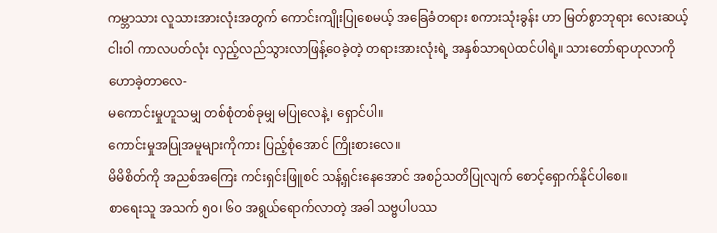ကမ္ဘာသား လူသားအားလုံးအတွက် ကောင်းကျိုးပြုစေမယ့် အခြေခံတရား စကားသုံးခွန်း ဟာ မြတ်စွာဘုရား လေးဆယ့်ငါးဝါ ကာလပတ်လုံး လှည့်လည်သွားလာဖြန့်ဝေခဲ့တဲ့ တရားအားလုံးရဲ့ အနှစ်သာရပဲထင်ပါရဲ့။ သားတော်ရာဟုလာကို ဟောခဲ့တာလေ-
မကောင်းမှုဟူသမျှ တစ်စုံတစ်ခုမျှ မပြုလေနဲ့၊ ရှောင်ပါ။
ကောင်းမှုအပြုအမူများကိုကား ပြည့်စုံအောင် ကြိုးစားလေ။
မိမိစိတ်ကို အညစ်အကြေး ကင်းရှင်းဖြူစင် သန့်ရှင်းနေအောင် အစဉ်သတိပြုလျက် စောင့်ရှောက်နိုင်ပါစေ။
စာရေးသူ အသက် ၅၀၊ ၆၀ အရွယ်ရောက်လာတဲ့ အခါ သဗ္ဗပါပဿ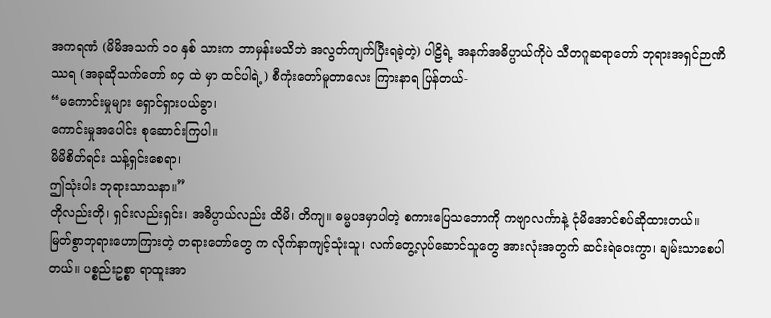အကရဏံ (မိမိအသက် ၁၀ နှစ် သားက ဘာမှန်းမသိဘဲ အလွတ်ကျက်ပြီးရခဲ့တဲ့) ပါဠိရဲ့ အနက်အဓိပ္ပာယ်ကိုပဲ သီတဂူဆရာတော် ဘုရားအရှင်ဉာဏိဿရ (အခုဆိုသက်တော် ၈၄ ထဲ မှာ ထင်ပါရဲ့) စီကုံးတော်မူတာလေး ကြားနာရ ပြန်တယ်-
“မကောင်းမှုများ ရှောင်ရှားပယ်ခွာ၊
ကောင်းမှုအပေါင်း စုဆောင်းကြပါ။
မိမိစိတ်ရင်း သန့်ရှင်းစေရာ၊
ဤသုံးပါး ဘုရားသာသနာ။”
တိုလည်းတို၊ ရှင်းလည်းရှင်း၊ အဓိပ္ပာယ်လည်း ထိမိ၊ တိကျ။ ဓမ္မပဒမှာပါတဲ့ စကားပြေသဘောကို ကဗျာလင်္ကာနဲ့ ငုံမိအောင်စပ်ဆိုထားတယ်။
မြတ်စွာဘုရားဟောကြားတဲ့ တရားတော်တွေ က လိုက်နာကျင့်သုံးသူ၊ လက်တွေ့လုပ်ဆောင်သူတွေ အားလုံးအတွက် ဆင်းရဲဝေးကွာ၊ ချမ်းသာစေပါတယ်။ ပစ္စည်းဥစ္စာ ရာထူးအာ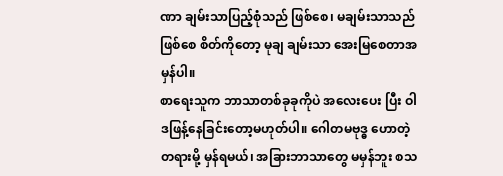ဏာ ချမ်းသာပြည့်စုံသည် ဖြစ်စေ၊ မချမ်းသာသည်ဖြစ်စေ စိတ်ကိုတော့ မုချ ချမ်းသာ အေးမြစေတာအမှန်ပါ။
စာရေးသူက ဘာသာတစ်ခုခုကိုပဲ အလေးပေး ပြီး ဝါဒဖြန့်နေခြင်းတော့မဟုတ်ပါ။ ဂေါတမဗုဒ္ဓ ဟောတဲ့တရားမို့ မှန်ရမယ်၊ အခြားဘာသာတွေ မမှန်ဘူး စသ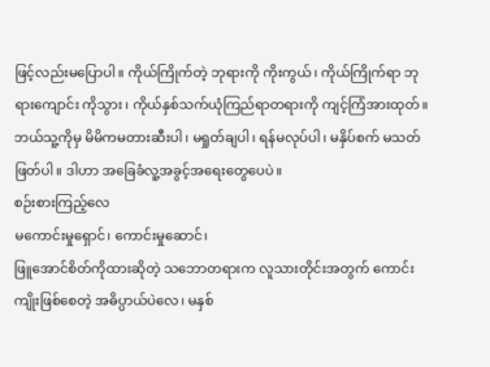ဖြင့်လည်းမပြောပါ။ ကိုယ်ကြိုက်တဲ့ ဘုရားကို ကိုးကွယ်၊ ကိုယ်ကြိုက်ရာ ဘုရားကျောင်း ကိုသွား၊ ကိုယ်နှစ်သက်ယုံကြည်ရာတရားကို ကျင့်ကြံအားထုတ်။ ဘယ်သူ့ကိုမှ မိမိကမတားဆီးပါ၊ မရှုတ်ချပါ၊ ရန်မလုပ်ပါ၊ မနှိပ်စက် မသတ်ဖြတ်ပါ။ ဒါဟာ အခြေခံလူ့အခွင့်အရေးတွေပေပဲ။
စဉ်းစားကြည့်လေ
မကောင်းမှုရှောင်၊ ကောင်းမှုဆောင်၊
ဖြူအောင်စိတ်ကိုထားဆိုတဲ့ သဘောတရားက လူသားတိုင်းအတွက် ကောင်းကျိုးဖြစ်စေတဲ့ အဓိပ္ပာယ်ပဲလေ၊ မနှစ်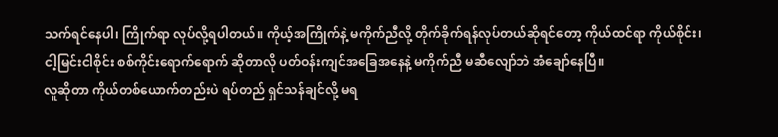သက်ရင်နေပါ၊ ကြိုက်ရာ လုပ်လို့ရပါတယ်။ ကိုယ့်အကြိုက်နဲ့ မကိုက်ညီလို့ တိုက်ခိုက်ရန်လုပ်တယ်ဆိုရင်တော့ ကိုယ်ထင်ရာ ကိုယ်စိုင်း၊ ငါ့မြင်းငါစိုင်း စစ်ကိုင်းရောက်ရောက် ဆိုတာလို ပတ်ဝန်းကျင်အခြေအနေနဲ့ မကိုက်ညီ မဆီလျော်ဘဲ အံချော်နေပြီ။
လူဆိုတာ ကိုယ်တစ်ယောက်တည်းပဲ ရပ်တည် ရှင်သန်ချင်လို့ မရ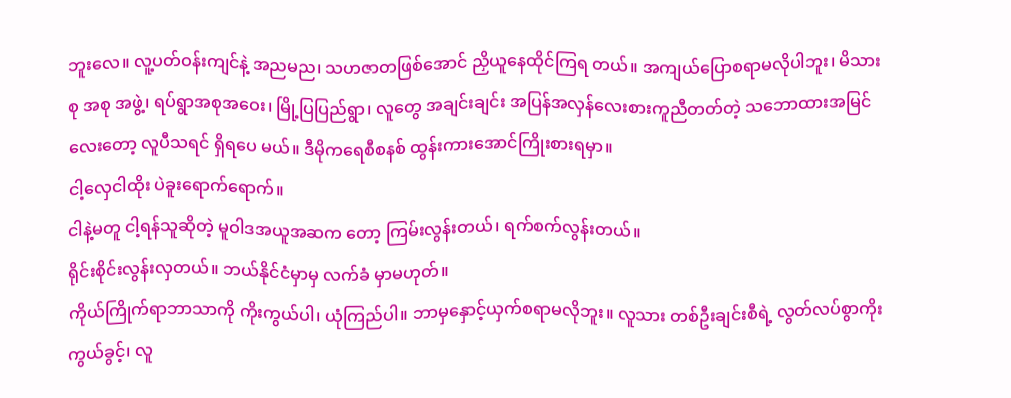ဘူးလေ။ လူ့ပတ်ဝန်းကျင်နဲ့ အညမည၊ သဟဇာတဖြစ်အောင် ညှိယူနေထိုင်ကြရ တယ်။ အကျယ်ပြောစရာမလိုပါဘူး၊ မိသားစု အစု အဖွဲ့၊ ရပ်ရွာအစုအဝေး၊ မြို့ပြပြည်ရွာ၊ လူတွေ အချင်းချင်း အပြန်အလှန်လေးစားကူညီတတ်တဲ့ သဘောထားအမြင်လေးတော့ လူပီသရင် ရှိရပေ မယ်။ ဒီမိုကရေစီစနစ် ထွန်းကားအောင်ကြိုးစားရမှာ။
ငါ့လှေငါထိုး ပဲခူးရောက်ရောက်။
ငါနဲ့မတူ ငါ့ရန်သူဆိုတဲ့ မူဝါဒအယူအဆက တော့ ကြမ်းလွန်းတယ်၊ ရက်စက်လွန်းတယ်။
ရိုင်းစိုင်းလွန်းလှတယ်။ ဘယ်နိုင်ငံမှာမှ လက်ခံ မှာမဟုတ်။
ကိုယ်ကြိုက်ရာဘာသာကို ကိုးကွယ်ပါ၊ ယုံကြည်ပါ။ ဘာမှနှောင့်ယှက်စရာမလိုဘူး။ လူသား တစ်ဦးချင်းစီရဲ့ လွတ်လပ်စွာကိုးကွယ်ခွင့်၊ လူ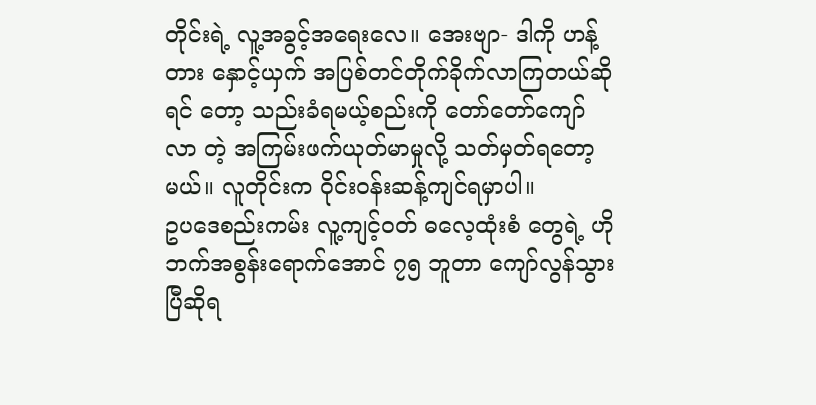တိုင်းရဲ့ လူ့အခွင့်အရေးလေ။ အေးဗျာ- ဒါကို ဟန့်တား နှောင့်ယှက် အပြစ်တင်တိုက်ခိုက်လာကြတယ်ဆိုရင် တော့ သည်းခံရမယ့်စည်းကို တော်တော်ကျော်လာ တဲ့ အကြမ်းဖက်ယုတ်မာမှုလို့ သတ်မှတ်ရတော့မယ်။ လူတိုင်းက ဝိုင်းဝန်းဆန့်ကျင်ရမှာပါ။
ဥပဒေစည်းကမ်း လူ့ကျင့်ဝတ် ဓလေ့ထုံးစံ တွေရဲ့ ဟိုဘက်အစွန်းရောက်အောင် ၇၅ ဘူတာ ကျော်လွန်သွားပြီဆိုရ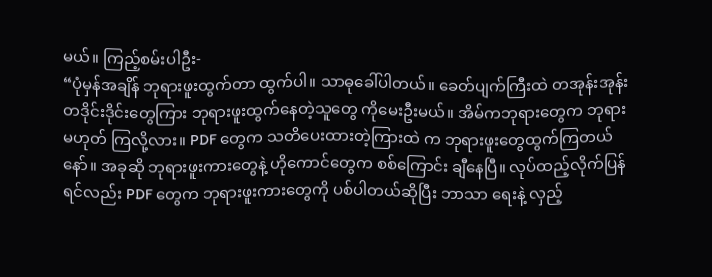မယ်။ ကြည့်စမ်းပါဦး-
“ပုံမှန်အချိန် ဘုရားဖူးထွက်တာ ထွက်ပါ။ သာဓုခေါ်ပါတယ်။ ခေတ်ပျက်ကြီးထဲ တအုန်းအုန်း တဒိုင်းဒိုင်းတွေကြား ဘုရားဖူးထွက်နေတဲ့သူတွေ ကိုမေးဦးမယ်။ အိမ်ကဘုရားတွေက ဘုရားမဟုတ် ကြလို့လား။ PDF တွေက သတိပေးထားတဲ့ကြားထဲ က ဘုရားဖူးတွေထွက်ကြတယ်နော်။ အခုဆို ဘုရားဖူးကားတွေနဲ့ ဟိုကောင်တွေက စစ်ကြောင်း ချီနေပြီ။ လုပ်ထည့်လိုက်ပြန်ရင်လည်း PDF တွေက ဘုရားဖူးကားတွေကို ပစ်ပါတယ်ဆိုပြီး ဘာသာ ရေးနဲ့ လှည့်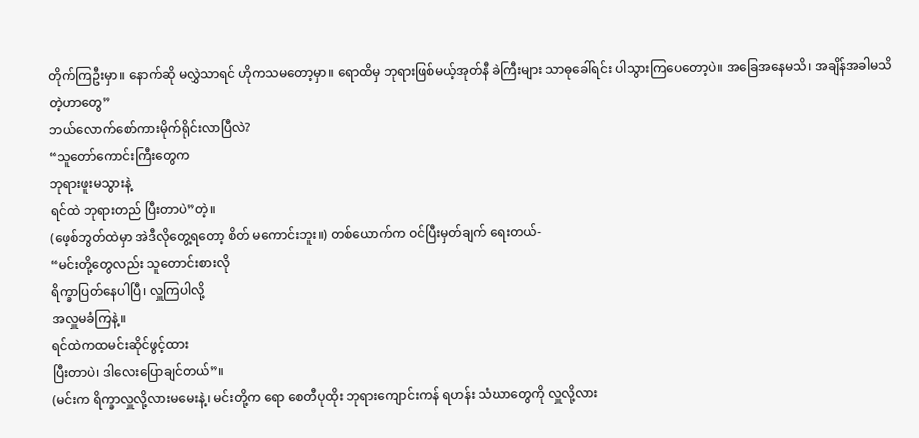တိုက်ကြဦးမှာ။ နောက်ဆို မလွှဲသာရင် ဟိုကသမတော့မှာ။ ရောထိမှ ဘုရားဖြစ်မယ့်အုတ်နီ ခဲကြီးများ သာဓုခေါ်ရင်း ပါသွားကြပေတော့ပဲ။ အခြေအနေမသိ၊ အချိန်အခါမသိတဲ့ဟာတွေ”
ဘယ်လောက်စော်ကားမိုက်ရိုင်းလာပြီလဲ?
“သူတော်ကောင်းကြီးတွေက
ဘုရားဖူးမသွားနဲ့
ရင်ထဲ ဘုရားတည် ပြီးတာပဲ”တဲ့။
(ဖေ့စ်ဘွတ်ထဲမှာ အဲဒီလိုတွေ့ရတော့ စိတ် မကောင်းဘူး။) တစ်ယောက်က ဝင်ပြီးမှတ်ချက် ရေးတယ်-
“မင်းတို့တွေလည်း သူတောင်းစားလို
ရိက္ခာပြတ်နေပါပြီ၊ လှူကြပါလို့
အလှူမခံကြနဲ့။
ရင်ထဲကထမင်းဆိုင်ဖွင့်ထား
ပြီးတာပဲ၊ ဒါလေးပြောချင်တယ်”။
(မင်းက ရိက္ခာလှူလို့လားမမေးနဲ့၊ မင်းတို့က ရော စေတီပုထိုး ဘုရားကျောင်းကန် ရဟန်း သံဃာတွေကို လှူလို့လား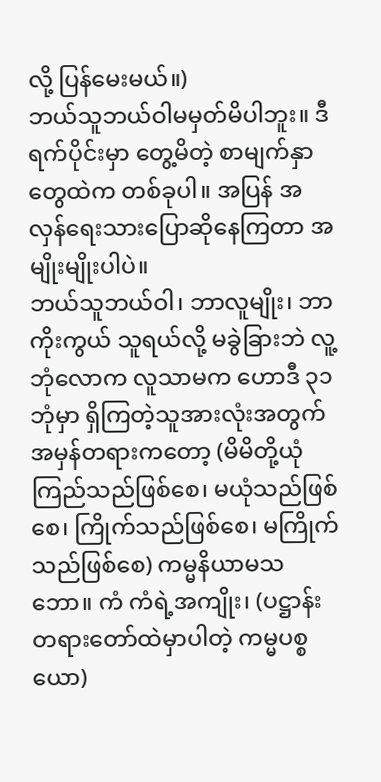လို့ ပြန်မေးမယ်။)
ဘယ်သူဘယ်ဝါမမှတ်မိပါဘူး။ ဒီရက်ပိုင်းမှာ တွေ့မိတဲ့ စာမျက်နှာတွေထဲက တစ်ခုပါ။ အပြန် အလှန်ရေးသားပြောဆိုနေကြတာ အမျိုးမျိုးပါပဲ။
ဘယ်သူဘယ်ဝါ၊ ဘာလူမျိုး၊ ဘာကိုးကွယ် သူရယ်လို့ မခွဲခြားဘဲ လူ့ဘုံလောက လူသာမက ဟောဒီ ၃၁ ဘုံမှာ ရှိကြတဲ့သူအားလုံးအတွက် အမှန်တရားကတော့ (မိမိတို့ယုံကြည်သည်ဖြစ်စေ၊ မယုံသည်ဖြစ်စေ၊ ကြိုက်သည်ဖြစ်စေ၊ မကြိုက် သည်ဖြစ်စေ) ကမ္မနိယာမသဘော။ ကံ ကံရဲ့အကျိုး၊ (ပဋ္ဌာန်းတရားတော်ထဲမှာပါတဲ့ ကမ္မပစ္စယော)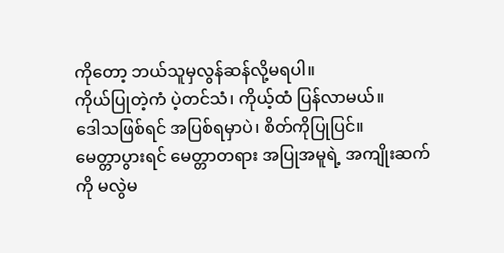ကိုတော့ ဘယ်သူမှလွန်ဆန်လို့မရပါ။
ကိုယ်ပြုတဲ့ကံ ပဲ့တင်သံ၊ ကိုယ့်ထံ ပြန်လာမယ်။
ဒေါသဖြစ်ရင် အပြစ်ရမှာပဲ၊ စိတ်ကိုပြုပြင်။
မေတ္တာပွားရင် မေတ္တာတရား အပြုအမူရဲ့ အကျိုးဆက်ကို မလွဲမ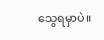သွေရမှာပဲ။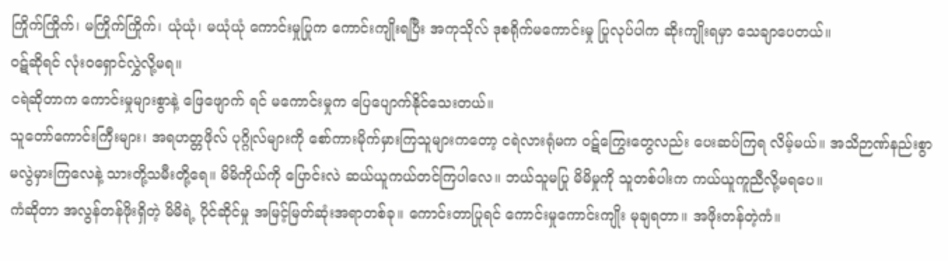ကြိုက်ကြိုက်၊ မကြိုက်ကြိုက်၊ ယုံယုံ၊ မယုံယုံ ကောင်းမှုပြုက ကောင်းကျိုးရပြီး အကုသိုလ် ဒုစရိုက်မကောင်းမှု ပြုလုပ်ပါက ဆိုးကျိုးရမှာ သေချာပေတယ်။
ဝဋ်ဆိုရင် လုံးဝရှောင်လွှဲလို့မရ။
ငရဲဆိုတာက ကောင်းမှုများစွာနဲ့ ဖြေဖျောက် ရင် မကောင်းမှုက ပြေပျောက်နိုင်သေးတယ်။
သူတော်ကောင်းကြီးများ၊ အရဟတ္တဖိုလ် ပုဂ္ဂိုလ်များကို စော်ကားမိုက်မှားကြသူများကတော့ ငရဲလားရုံမက ဝဋ်ကြွေးတွေလည်း ပေးဆပ်ကြရ လိမ့်မယ်။ အသိဉာဏ်နည်းစွာ မလွဲမှားကြလေနဲ့ သားတို့သမီးတို့ရေ။ မိမိကိုယ်ကို ပြောင်းလဲ ဆယ်ယူကယ်တင်ကြပါလေ။ ဘယ်သူမပြု မိမိမှုကို သူတစ်ပါးက ကယ်ယူကူညီလို့မရပေ။
ကံဆိုတာ အလွန်တန်ဖိုးရှိတဲ့ မိမိရဲ့ ပိုင်ဆိုင်မှု အမြင့်မြတ်ဆုံးအရာတစ်ခု။ ကောင်းတာပြုရင် ကောင်းမှုကောင်းကျိုး မုချရတာ။ အဖိုးတန်တဲ့ကံ။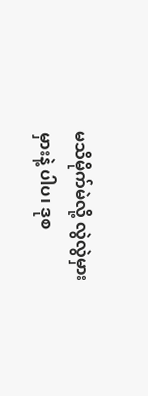မသိမိုက်မဲလို့ လွဲလွဲမှားမှားနဲ့ ပါပ၊ ဒုစ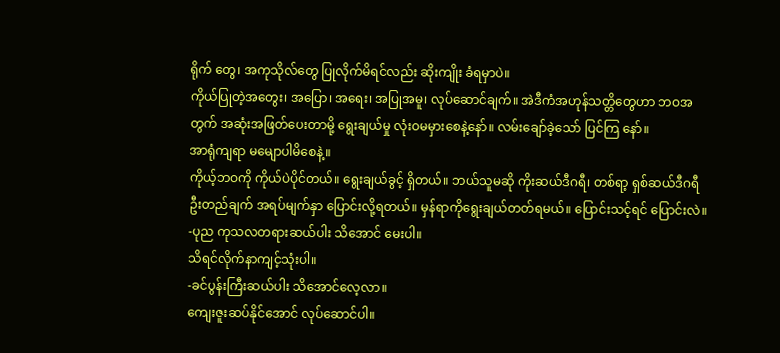ရိုက် တွေ၊ အကုသိုလ်တွေ ပြုလိုက်မိရင်လည်း ဆိုးကျိုး ခံရမှာပဲ။
ကိုယ်ပြုတဲ့အတွေး၊ အပြော၊ အရေး၊ အပြုအမူ၊ လုပ်ဆောင်ချက်။ အဲဒီကံအဟုန်သတ္တိတွေဟာ ဘဝအတွက် အဆုံးအဖြတ်ပေးတာမို့ ရွေးချယ်မှု လုံးဝမမှားစေနဲ့နော်။ လမ်းချော်ခဲ့သော် ပြင်ကြ နော်။
အာရုံကျရာ မမျောပါမိစေနဲ့။
ကိုယ့်ဘဝကို ကိုယ်ပဲပိုင်တယ်။ ရွေးချယ်ခွင့် ရှိတယ်။ ဘယ်သူမဆို ကိုးဆယ်ဒီဂရီ၊ တစ်ရာ့ ရှစ်ဆယ်ဒီဂရီ ဦးတည်ချက် အရပ်မျက်နှာ ပြောင်းလို့ရတယ်။ မှန်ရာကိုရွေးချယ်တတ်ရမယ်။ ပြောင်းသင့်ရင် ပြောင်းလဲ။
-ပုည ကုသလတရားဆယ်ပါး သိအောင် မေးပါ။
သိရင်လိုက်နာကျင့်သုံးပါ။
-ခင်ပွန်းကြီးဆယ်ပါး သိအောင်လေ့လာ။
ကျေးဇူးဆပ်နိုင်အောင် လုပ်ဆောင်ပါ။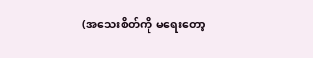(အသေးစိတ်ကို မရေးတော့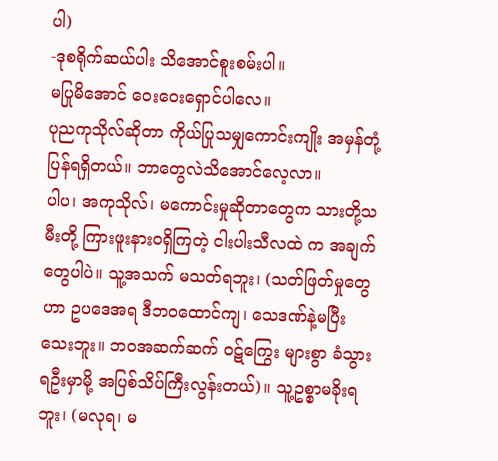ပါ)
-ဒုစရိုက်ဆယ်ပါး သိအောင်စူးစမ်းပါ။
မပြုမိအောင် ဝေးဝေးရှောင်ပါလေ။
ပုညကုသိုလ်ဆိုတာ ကိုယ်ပြုသမျှကောင်းကျိုး အမှန်တုံ့ပြန်ရရှိတယ်။ ဘာတွေလဲသိအောင်လေ့လာ။
ပါပ၊ အကုသိုလ်၊ မကောင်းမှုဆိုတာတွေက သားတို့သမီးတို့ ကြားဖူးနားဝရှိကြတဲ့ ငါးပါးသီလထဲ က အချက်တွေပါပဲ။ သူ့အသက် မသတ်ရဘူး၊ (သတ်ဖြတ်မှုတွေဟာ ဥပဒေအရ ဒီဘဝထောင်ကျ၊ သေဒဏ်နဲ့မပြီးသေးဘူး။ ဘဝအဆက်ဆက် ဝဋ်ကြွေး များစွာ ခံသွားရဦးမှာမို့ အပြစ်သိပ်ကြီးလွန်းတယ်)။ သူ့ဥစ္စာမခိုးရဘူး၊ (မလုရ၊ မ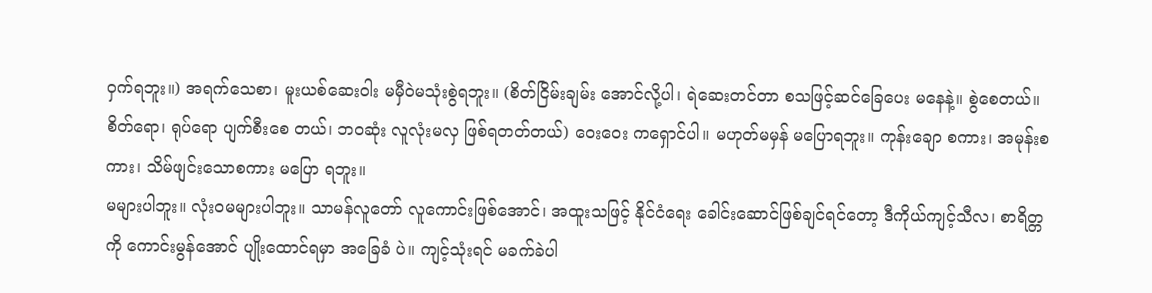ဝှက်ရဘူး။) အရက်သေစာ၊ မူးယစ်ဆေးဝါး မမှီဝဲမသုံးစွဲရဘူး။ (စိတ်ငြိမ်းချမ်း အောင်လို့ပါ၊ ရဲဆေးတင်တာ စသဖြင့်ဆင်ခြေပေး မနေနဲ့။ စွဲစေတယ်။ စိတ်ရော၊ ရုပ်ရော ပျက်စီးစေ တယ်၊ ဘဝဆုံး လူလုံးမလှ ဖြစ်ရတတ်တယ်) ဝေးဝေး ကရှောင်ပါ။ မဟုတ်မမှန် မပြောရဘူး။ ကုန်းချော စကား၊ အမုန်းစကား၊ သိမ်ဖျင်းသောစကား မပြော ရဘူး။
မများပါဘူး။ လုံးဝမများပါဘူး။ သာမန်လူတော် လူကောင်းဖြစ်အောင်၊ အထူးသဖြင့် နိုင်ငံရေး ခေါင်းဆောင်ဖြစ်ချင်ရင်တော့ ဒီကိုယ်ကျင့်သီလ၊ စာရိတ္တကို ကောင်းမွန်အောင် ပျိုးထောင်ရမှာ အခြေခံ ပဲ။ ကျင့်သုံးရင် မခက်ခဲပါ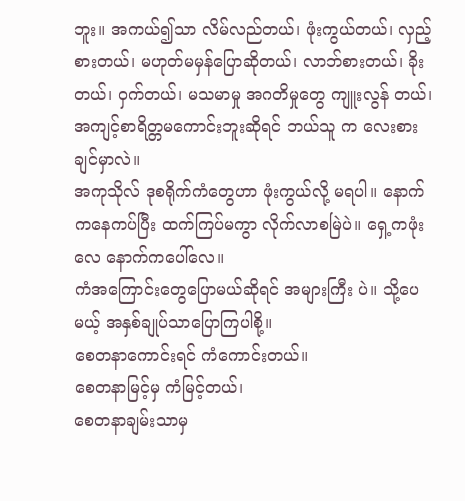ဘူး။ အကယ်၍သာ လိမ်လည်တယ်၊ ဖုံးကွယ်တယ်၊ လှည့်စားတယ်၊ မဟုတ်မမှန်ပြောဆိုတယ်၊ လာဘ်စားတယ်၊ ခိုး တယ်၊ ဝှက်တယ်၊ မသမာမှု အဂတိမှုတွေ ကျူးလွန် တယ်၊ အကျင့်စာရိတ္တမကောင်းဘူးဆိုရင် ဘယ်သူ က လေးစားချင်မှာလဲ။
အကုသိုလ် ဒုစရိုက်ကံတွေဟာ ဖုံးကွယ်လို့ မရပါ။ နောက်ကနေကပ်ပြီး ထက်ကြပ်မကွာ လိုက်လာစမြဲပဲ။ ရှေ့ကဖုံးလေ နောက်ကပေါ်လေ။
ကံအကြောင်းတွေပြောမယ်ဆိုရင် အများကြီး ပဲ။ သို့ပေမယ့် အနှစ်ချုပ်သာပြောကြပါစို့။
စေတနာကောင်းရင် ကံကောင်းတယ်။
စေတနာမြင့်မှ ကံမြင့်တယ်၊
စေတနာချမ်းသာမှ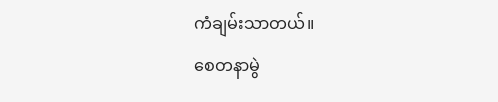ကံချမ်းသာတယ်။
စေတနာမွဲ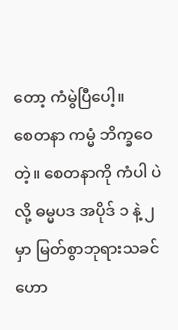တော့ ကံမွဲပြီပေါ့။
စေတနာ ကမ္မံ ဘိက္ခဝေတဲ့။ စေတနာကို ကံပါ ပဲလို့ ဓမ္မပဒ အပိုဒ် ၁ နဲ့ ၂ မှာ မြတ်စွာဘုရားသခင် ဟော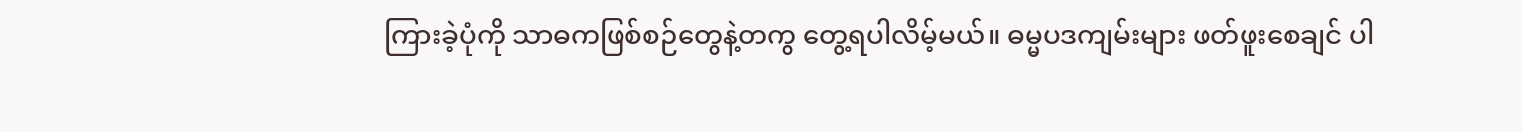ကြားခဲ့ပုံကို သာဓကဖြစ်စဉ်တွေနဲ့တကွ တွေ့ရပါလိမ့်မယ်။ ဓမ္မပဒကျမ်းများ ဖတ်ဖူးစေချင် ပါ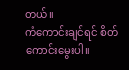တယ်။
ကံကောင်းချင်ရင် စိတ်ကောင်းမွေးပါ။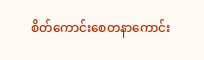စိတ်ကောင်းစေတနာကောင်း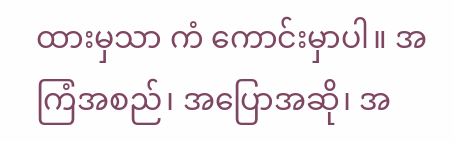ထားမှသာ ကံ ကောင်းမှာပါ။ အကြံအစည်၊ အပြောအဆို၊ အ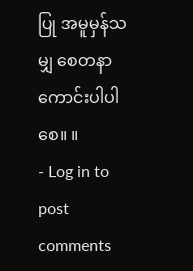ပြု အမူမှန်သမျှ စေတနာကောင်းပါပါစေ။ ။
- Log in to post comments